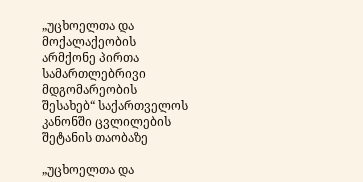„უცხოელთა და მოქალაქეობის არმქონე პირთა სამართლებრივი მდგომარეობის შესახებ“ საქართველოს კანონში ცვლილების შეტანის თაობაზე

„უცხოელთა და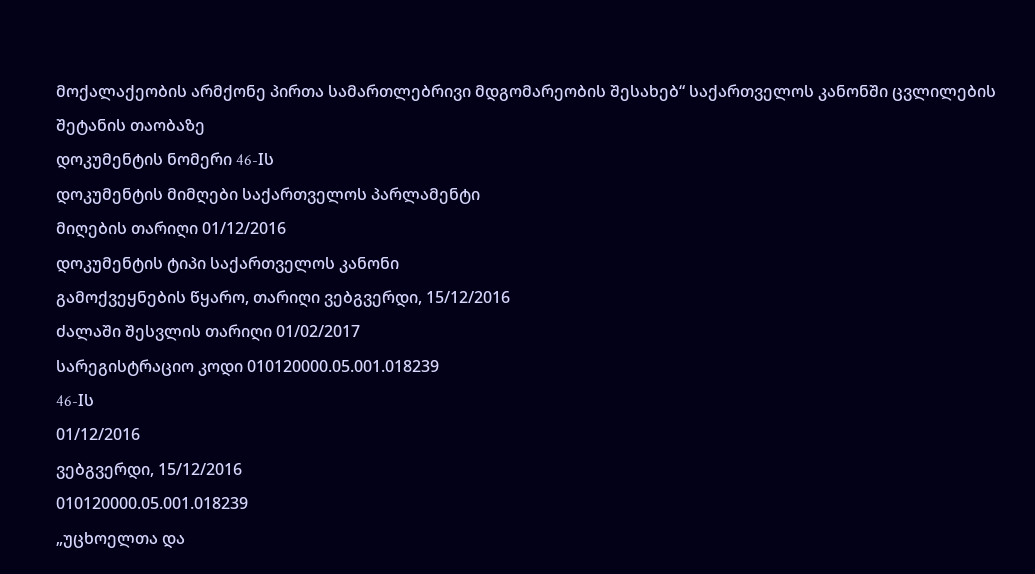მოქალაქეობის არმქონე პირთა სამართლებრივი მდგომარეობის შესახებ“ საქართველოს კანონში ცვლილების შეტანის თაობაზე
დოკუმენტის ნომერი 46-Iს
დოკუმენტის მიმღები საქართველოს პარლამენტი
მიღების თარიღი 01/12/2016
დოკუმენტის ტიპი საქართველოს კანონი
გამოქვეყნების წყარო, თარიღი ვებგვერდი, 15/12/2016
ძალაში შესვლის თარიღი 01/02/2017
სარეგისტრაციო კოდი 010120000.05.001.018239
46-Iს
01/12/2016
ვებგვერდი, 15/12/2016
010120000.05.001.018239
„უცხოელთა და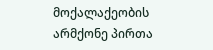მოქალაქეობის არმქონე პირთა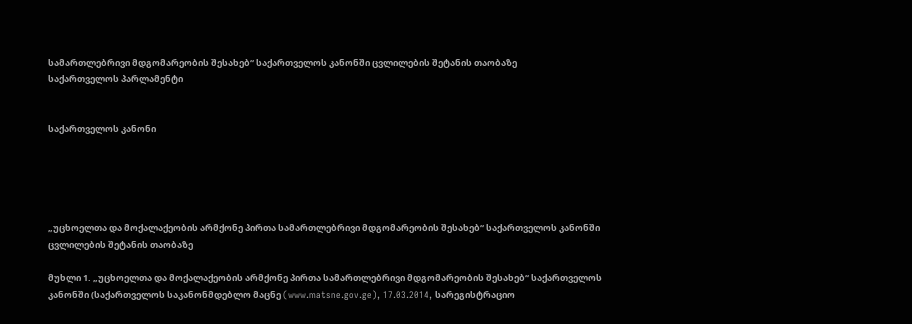სამართლებრივი მდგომარეობის შესახებ“ საქართველოს კანონში ცვლილების შეტანის თაობაზე
საქართველოს პარლამენტი


საქართველოს კანონი





„უცხოელთა და მოქალაქეობის არმქონე პირთა სამართლებრივი მდგომარეობის შესახებ“ საქართველოს კანონში ცვლილების შეტანის თაობაზე

მუხლი 1. „უცხოელთა და მოქალაქეობის არმქონე პირთა სამართლებრივი მდგომარეობის შესახებ“ საქართველოს კანონში (საქართველოს საკანონმდებლო მაცნე (www.matsne.gov.ge), 17.03.2014, სარეგისტრაციო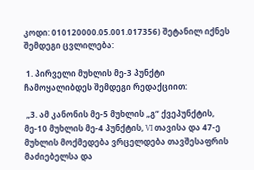კოდი: 010120000.05.001.017356) შეტანილ იქნეს შემდეგი ცვლილება:

 1. პირველი მუხლის მე-3 პუნქტი ჩამოყალიბდეს შემდეგი რედაქციით:

 „3. ამ კანონის მე-5 მუხლის „გ“ ქვეპუნქტის, მე-10 მუხლის მე-4 პუნქტის, VI თავისა და 47-ე მუხლის მოქმედება ვრცელდება თავშესაფრის მაძიებელსა და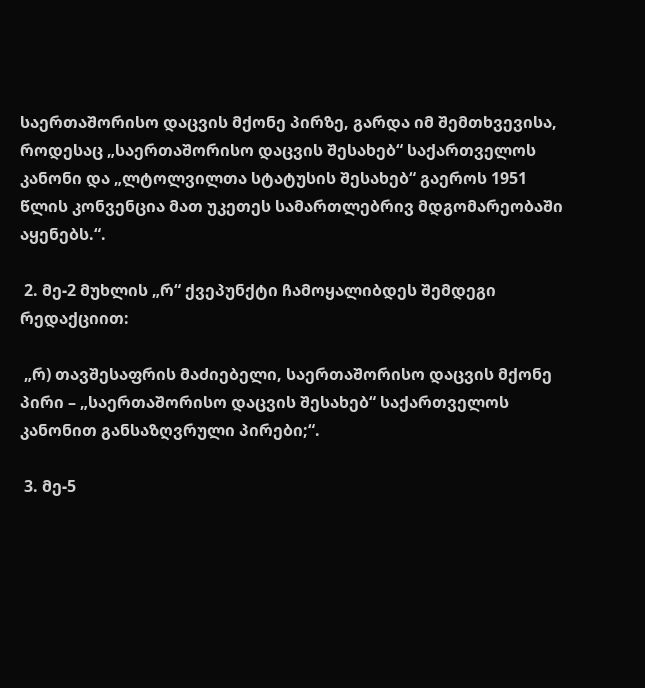საერთაშორისო დაცვის მქონე პირზე, გარდა იმ შემთხვევისა, როდესაც „საერთაშორისო დაცვის შესახებ“ საქართველოს კანონი და „ლტოლვილთა სტატუსის შესახებ“ გაეროს 1951 წლის კონვენცია მათ უკეთეს სამართლებრივ მდგომარეობაში აყენებს.“.

 2. მე-2 მუხლის „რ“ ქვეპუნქტი ჩამოყალიბდეს შემდეგი რედაქციით:

 „რ) თავშესაფრის მაძიებელი, საერთაშორისო დაცვის მქონე პირი – „საერთაშორისო დაცვის შესახებ“ საქართველოს კანონით განსაზღვრული პირები;“.

 3. მე-5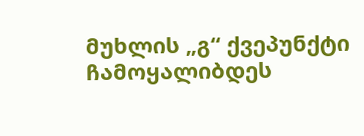მუხლის „გ“ ქვეპუნქტი ჩამოყალიბდეს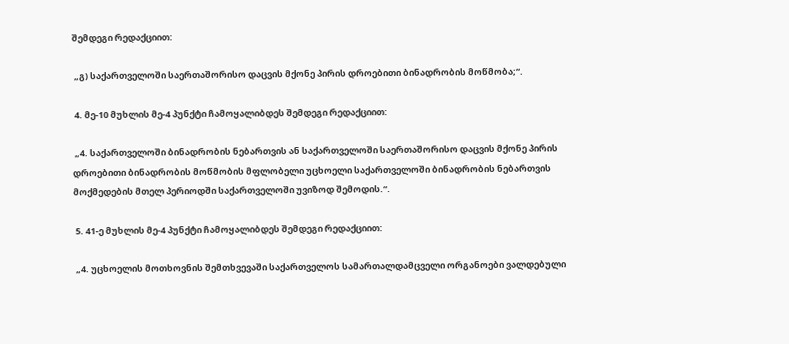შემდეგი რედაქციით:

 „გ) საქართველოში საერთაშორისო დაცვის მქონე პირის დროებითი ბინადრობის მოწმობა;“.

 4. მე-10 მუხლის მე-4 პუნქტი ჩამოყალიბდეს შემდეგი რედაქციით:

 „4. საქართველოში ბინადრობის ნებართვის ან საქართველოში საერთაშორისო დაცვის მქონე პირის დროებითი ბინადრობის მოწმობის მფლობელი უცხოელი საქართველოში ბინადრობის ნებართვის მოქმედების მთელ პერიოდში საქართველოში უვიზოდ შემოდის.“.

 5. 41-ე მუხლის მე-4 პუნქტი ჩამოყალიბდეს შემდეგი რედაქციით:

 „4. უცხოელის მოთხოვნის შემთხვევაში საქართველოს სამართალდამცველი ორგანოები ვალდებული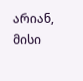არიან, მისი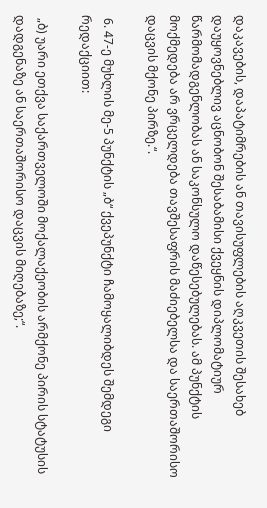დაკავების, დაპატიმრების ან თავისუფლების აღკვეთის შესახებ დაუყოვნებლივ აცნობონ შესაბამისი ქვეყნის დიპლომატიურ წარმომადგენლობას ან საკონსულო დაწესებულებას. ამ პუნქტის მოქმედება არ ვრცელდება თავშესაფრის მაძიებელსა და საერთაშორისო დაცვის მქონე პირზე.“.

 6. 47-ე მუხლის მე-5 პუნქტის „ბ“ ქვეპუნქტი ჩამოყალიბდეს შემდეგი რედაქციით:

 „ბ) უარი ეთქვა საქართველოში მოქალაქეობის არმქონე პირის სტატუსის დადგენაზე ან საერთაშორისო დაცვის მიღებაზე;“.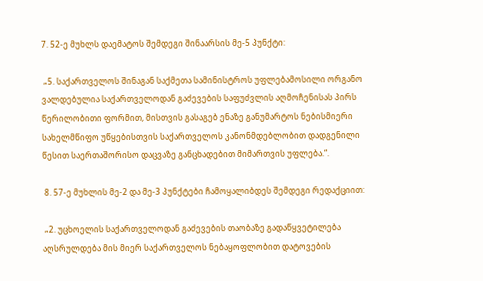7. 52-ე მუხლს დაემატოს შემდეგი შინაარსის მე-5 პუნქტი:

 „5. საქართველოს შინაგან საქმეთა სამინისტროს უფლებამოსილი ორგანო ვალდებულია საქართველოდან გაძევების საფუძვლის აღმოჩენისას პირს წერილობითი ფორმით, მისთვის გასაგებ ენაზე განუმარტოს ნებისმიერი სახელმწიფო უწყებისთვის საქართველოს კანონმდებლობით დადგენილი წესით საერთაშორისო დაცვაზე განცხადებით მიმართვის უფლება.“.

 8. 57-ე მუხლის მე-2 და მე-3 პუნქტები ჩამოყალიბდეს შემდეგი რედაქციით:

 „2. უცხოელის საქართველოდან გაძევების თაობაზე გადაწყვეტილება აღსრულდება მის მიერ საქართველოს ნებაყოფლობით დატოვების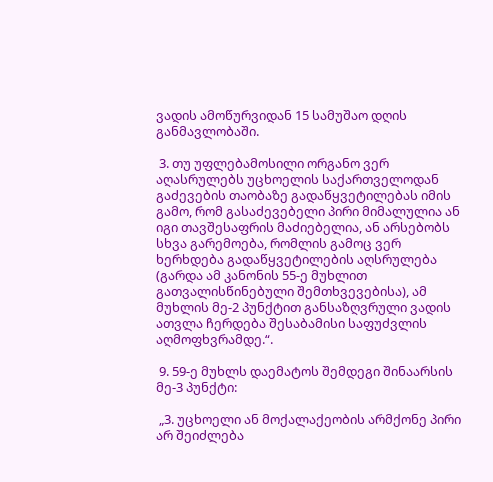ვადის ამოწურვიდან 15 სამუშაო დღის განმავლობაში.

 3. თუ უფლებამოსილი ორგანო ვერ აღასრულებს უცხოელის საქართველოდან გაძევების თაობაზე გადაწყვეტილებას იმის გამო, რომ გასაძევებელი პირი მიმალულია ან იგი თავშესაფრის მაძიებელია, ან არსებობს სხვა გარემოება, რომლის გამოც ვერ ხერხდება გადაწყვეტილების აღსრულება (გარდა ამ კანონის 55-ე მუხლით გათვალისწინებული შემთხვევებისა), ამ მუხლის მე-2 პუნქტით განსაზღვრული ვადის ათვლა ჩერდება შესაბამისი საფუძვლის აღმოფხვრამდე.“.

 9. 59-ე მუხლს დაემატოს შემდეგი შინაარსის მე-3 პუნქტი:

 „3. უცხოელი ან მოქალაქეობის არმქონე პირი არ შეიძლება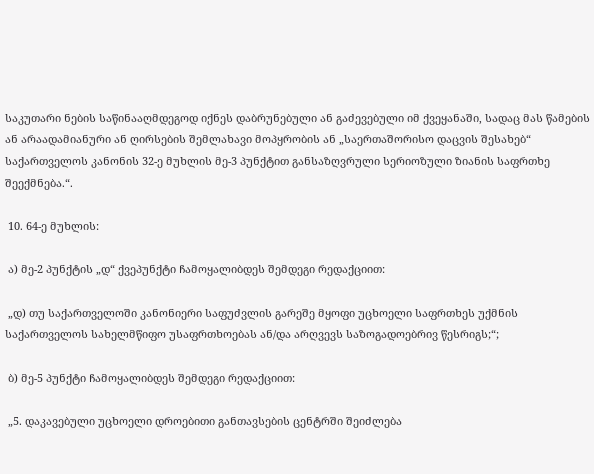საკუთარი ნების საწინააღმდეგოდ იქნეს დაბრუნებული ან გაძევებული იმ ქვეყანაში, სადაც მას წამების ან არაადამიანური ან ღირსების შემლახავი მოპყრობის ან „საერთაშორისო დაცვის შესახებ“ საქართველოს კანონის 32-ე მუხლის მე-3 პუნქტით განსაზღვრული სერიოზული ზიანის საფრთხე შეექმნება.“.

 10. 64-ე მუხლის:

 ა) მე-2 პუნქტის „დ“ ქვეპუნქტი ჩამოყალიბდეს შემდეგი რედაქციით:

 „დ) თუ საქართველოში კანონიერი საფუძვლის გარეშე მყოფი უცხოელი საფრთხეს უქმნის საქართველოს სახელმწიფო უსაფრთხოებას ან/და არღვევს საზოგადოებრივ წესრიგს;“;

 ბ) მე-5 პუნქტი ჩამოყალიბდეს შემდეგი რედაქციით:

 „5. დაკავებული უცხოელი დროებითი განთავსების ცენტრში შეიძლება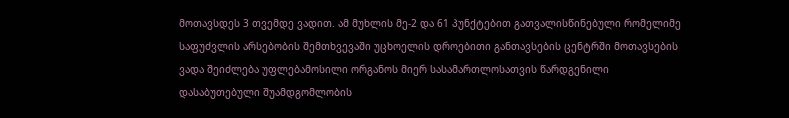მოთავსდეს 3 თვემდე ვადით. ამ მუხლის მე-2 და 61 პუნქტებით გათვალისწინებული რომელიმე საფუძვლის არსებობის შემთხვევაში უცხოელის დროებითი განთავსების ცენტრში მოთავსების ვადა შეიძლება უფლებამოსილი ორგანოს მიერ სასამართლოსათვის წარდგენილი დასაბუთებული შუამდგომლობის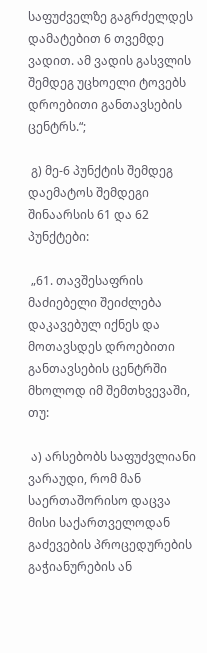საფუძველზე გაგრძელდეს დამატებით 6 თვემდე ვადით. ამ ვადის გასვლის შემდეგ უცხოელი ტოვებს დროებითი განთავსების ცენტრს.“;

 გ) მე-6 პუნქტის შემდეგ დაემატოს შემდეგი შინაარსის 61 და 62 პუნქტები:

 „61. თავშესაფრის მაძიებელი შეიძლება დაკავებულ იქნეს და მოთავსდეს დროებითი განთავსების ცენტრში მხოლოდ იმ შემთხვევაში, თუ:

 ა) არსებობს საფუძვლიანი ვარაუდი, რომ მან საერთაშორისო დაცვა მისი საქართველოდან გაძევების პროცედურების გაჭიანურების ან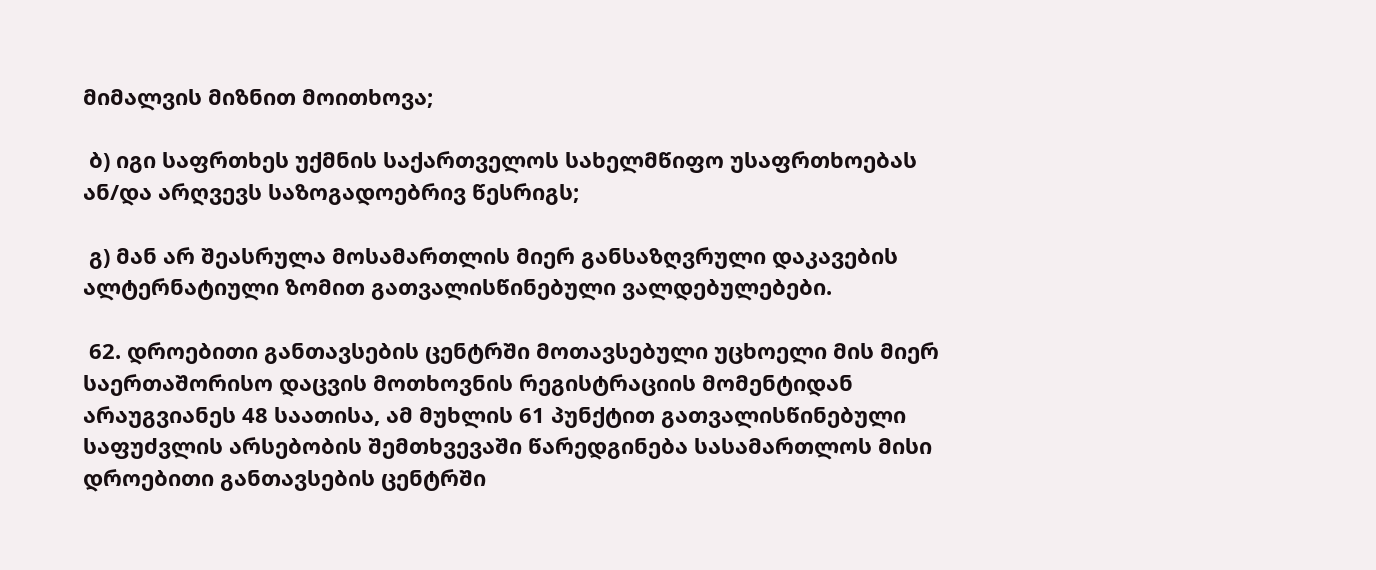მიმალვის მიზნით მოითხოვა;

 ბ) იგი საფრთხეს უქმნის საქართველოს სახელმწიფო უსაფრთხოებას ან/და არღვევს საზოგადოებრივ წესრიგს;

 გ) მან არ შეასრულა მოსამართლის მიერ განსაზღვრული დაკავების ალტერნატიული ზომით გათვალისწინებული ვალდებულებები.

 62. დროებითი განთავსების ცენტრში მოთავსებული უცხოელი მის მიერ საერთაშორისო დაცვის მოთხოვნის რეგისტრაციის მომენტიდან არაუგვიანეს 48 საათისა, ამ მუხლის 61 პუნქტით გათვალისწინებული საფუძვლის არსებობის შემთხვევაში წარედგინება სასამართლოს მისი დროებითი განთავსების ცენტრში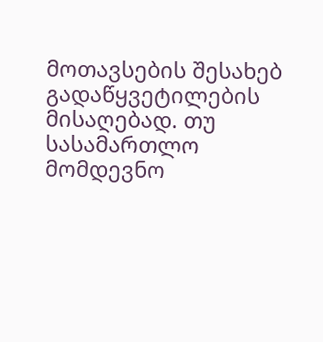მოთავსების შესახებ გადაწყვეტილების მისაღებად. თუ სასამართლო მომდევნო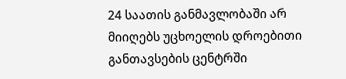24 საათის განმავლობაში არ მიიღებს უცხოელის დროებითი განთავსების ცენტრში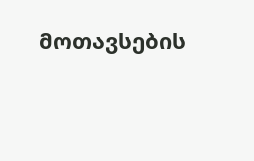მოთავსების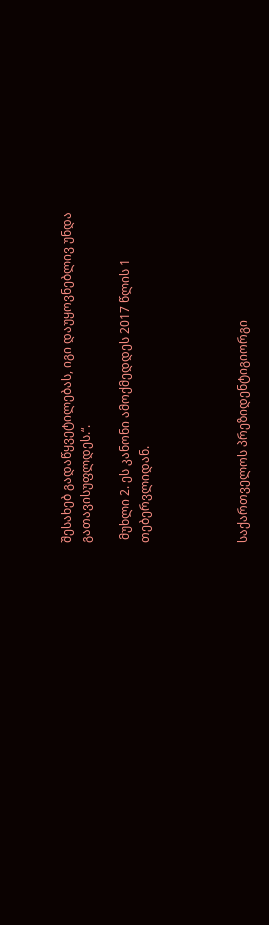შესახებ გადაწყვეტილებას, იგი დაუყოვნებლივ უნდა გათავისუფლდეს.“.

 მუხლი 2. ეს კანონი ამოქმედდეს 2017 წლის 1 თებერვლიდან.




საქართველოს პრეზიდენტიგიორგი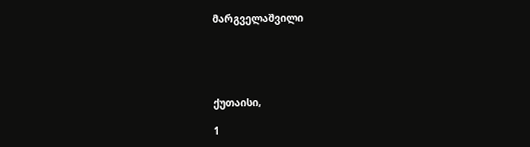მარგველაშვილი





ქუთაისი,

1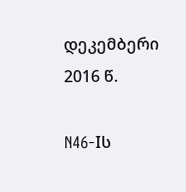დეკემბერი 2016 წ.

N46-Iს